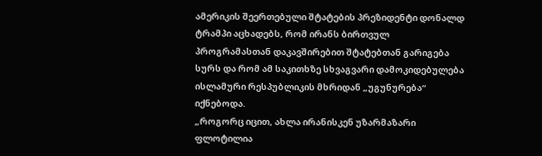ამერიკის შეერთებული შტატების პრეზიდენტი დონალდ ტრამპი აცხადებს, რომ ირანს ბირთვულ პროგრამასთან დაკავშირებით შტატებთან გარიგება სურს და რომ ამ საკითხზე სხვაგვარი დამოკიდებულება ისლამური რესპუბლიკის მხრიდან „უგუნურება“ იქნებოდა.
„როგორც იცით, ახლა ირანისკენ უზარმაზარი ფლოტილია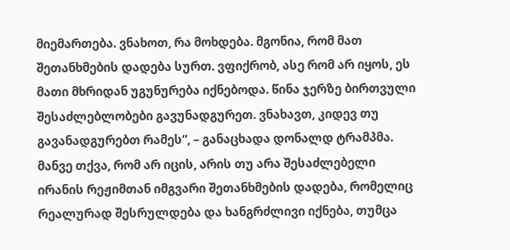მიემართება. ვნახოთ, რა მოხდება. მგონია, რომ მათ შეთანხმების დადება სურთ. ვფიქრობ, ასე რომ არ იყოს, ეს მათი მხრიდან უგუნურება იქნებოდა. წინა ჯერზე ბირთვული შესაძლებლობები გავუნადგურეთ. ვნახავთ, კიდევ თუ გავანადგურებთ რამეს“, – განაცხადა დონალდ ტრამპმა.
მანვე თქვა, რომ არ იცის, არის თუ არა შესაძლებელი ირანის რეჟიმთან იმგვარი შეთანხმების დადება, რომელიც რეალურად შესრულდება და ხანგრძლივი იქნება, თუმცა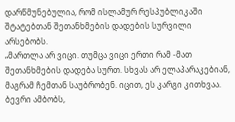დარწმუნებულია, რომ ისლამურ რესპუბლიკაში შტატებთან შეთანხმების დადების სურვილი არსებობს.
„მართლა არ ვიცი. თუმცა ვიცი ერთი რამ -მათ შეთანხმების დადება სურთ. სხვას არ ელაპარაკებიან, მაგრამ ჩემთან საუბრობენ. იცით, ეს კარგი კითხვაა. ბევრი ამბობს,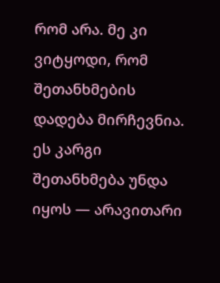რომ არა. მე კი ვიტყოდი, რომ შეთანხმების დადება მირჩევნია. ეს კარგი შეთანხმება უნდა იყოს — არავითარი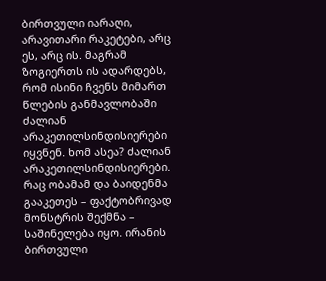ბირთვული იარაღი, არავითარი რაკეტები, არც ეს, არც ის. მაგრამ ზოგიერთს ის ადარდებს, რომ ისინი ჩვენს მიმართ წლების განმავლობაში ძალიან არაკეთილსინდისიერები იყვნენ. ხომ ასეა? ძალიან არაკეთილსინდისიერები. რაც ობამამ და ბაიდენმა გააკეთეს – ფაქტობრივად მონსტრის შექმნა – საშინელება იყო. ირანის ბირთვული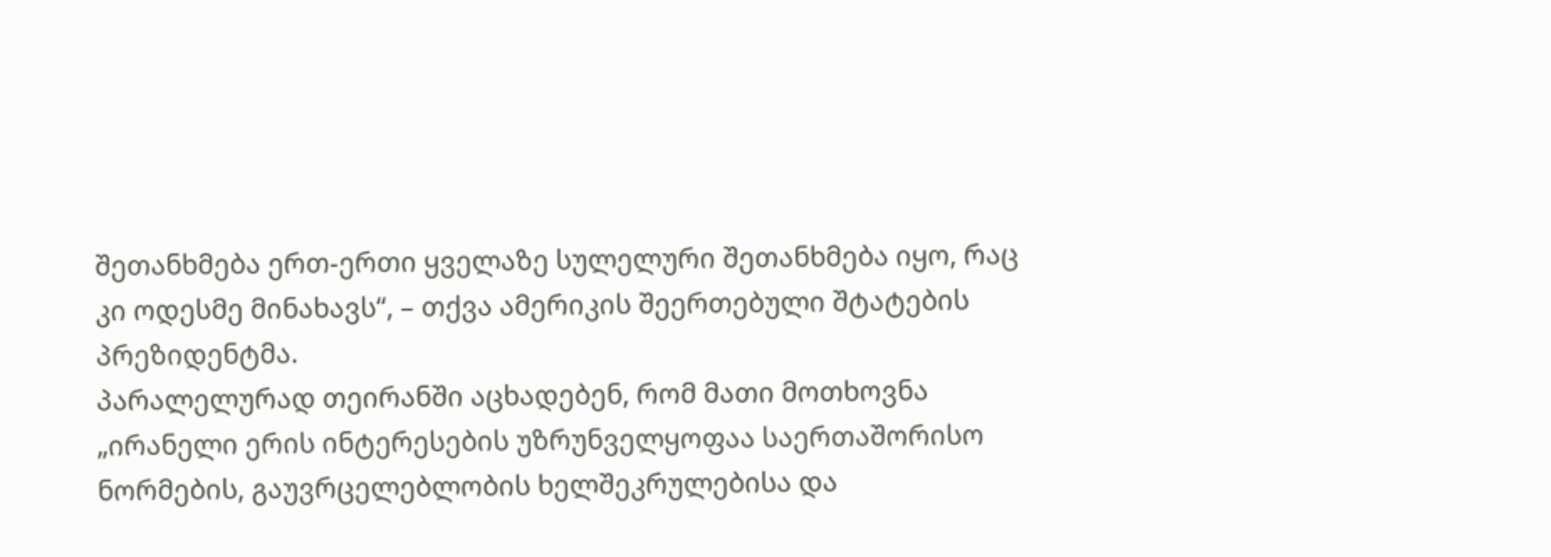შეთანხმება ერთ-ერთი ყველაზე სულელური შეთანხმება იყო, რაც კი ოდესმე მინახავს“, – თქვა ამერიკის შეერთებული შტატების პრეზიდენტმა.
პარალელურად თეირანში აცხადებენ, რომ მათი მოთხოვნა „ირანელი ერის ინტერესების უზრუნველყოფაა საერთაშორისო ნორმების, გაუვრცელებლობის ხელშეკრულებისა და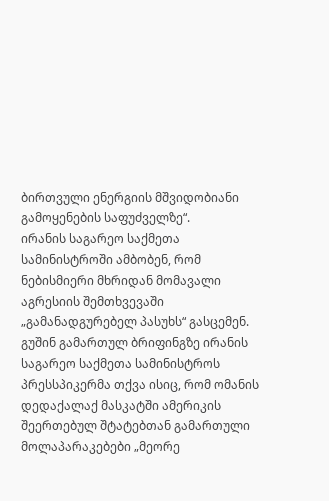ბირთვული ენერგიის მშვიდობიანი გამოყენების საფუძველზე“.
ირანის საგარეო საქმეთა სამინისტროში ამბობენ, რომ ნებისმიერი მხრიდან მომავალი აგრესიის შემთხვევაში „გამანადგურებელ პასუხს“ გასცემენ.
გუშინ გამართულ ბრიფინგზე ირანის საგარეო საქმეთა სამინისტროს პრესსპიკერმა თქვა ისიც, რომ ომანის დედაქალაქ მასკატში ამერიკის შეერთებულ შტატებთან გამართული მოლაპარაკებები „მეორე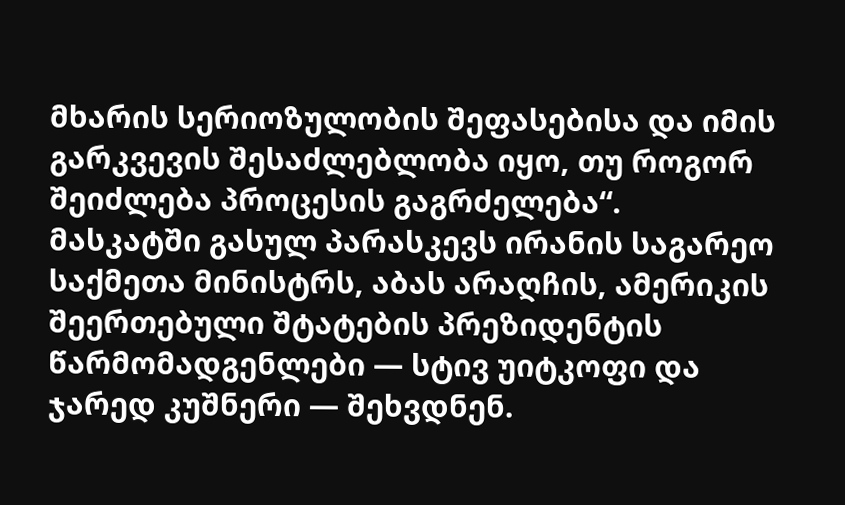მხარის სერიოზულობის შეფასებისა და იმის გარკვევის შესაძლებლობა იყო, თუ როგორ შეიძლება პროცესის გაგრძელება“.
მასკატში გასულ პარასკევს ირანის საგარეო საქმეთა მინისტრს, აბას არაღჩის, ამერიკის შეერთებული შტატების პრეზიდენტის წარმომადგენლები — სტივ უიტკოფი და ჯარედ კუშნერი — შეხვდნენ.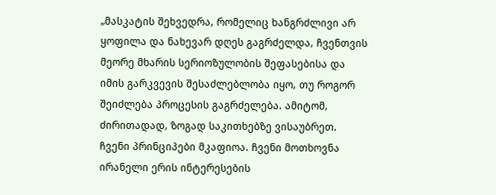„მასკატის შეხვედრა, რომელიც ხანგრძლივი არ ყოფილა და ნახევარ დღეს გაგრძელდა, ჩვენთვის მეორე მხარის სერიოზულობის შეფასებისა და იმის გარკვევის შესაძლებლობა იყო, თუ როგორ შეიძლება პროცესის გაგრძელება. ამიტომ, ძირითადად, ზოგად საკითხებზე ვისაუბრეთ. ჩვენი პრინციპები მკაფიოა. ჩვენი მოთხოვნა ირანელი ერის ინტერესების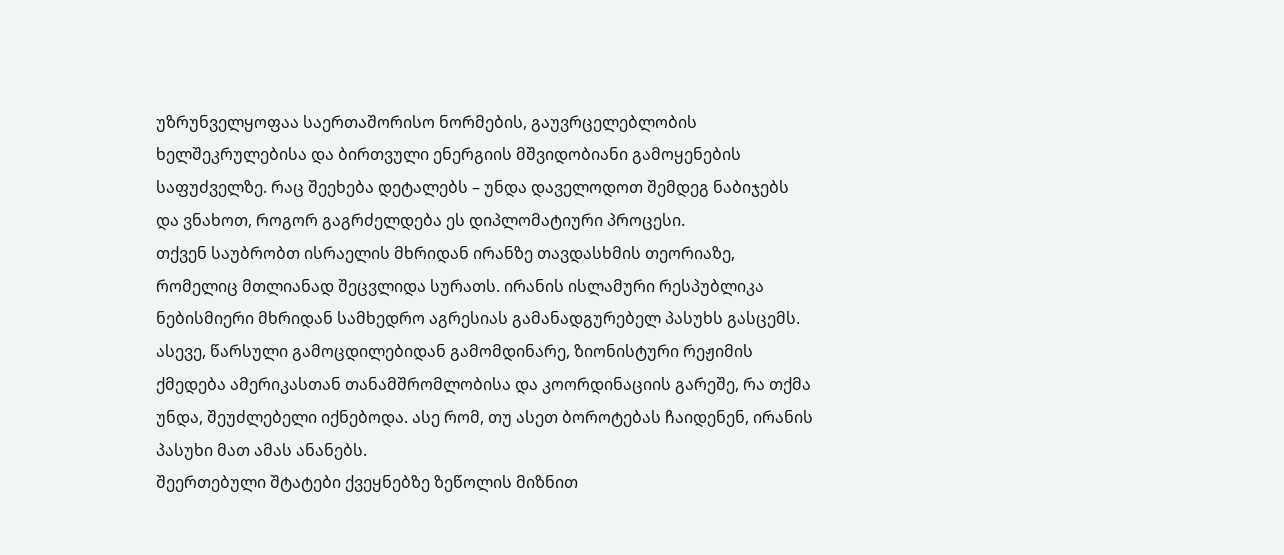უზრუნველყოფაა საერთაშორისო ნორმების, გაუვრცელებლობის ხელშეკრულებისა და ბირთვული ენერგიის მშვიდობიანი გამოყენების საფუძველზე. რაც შეეხება დეტალებს – უნდა დაველოდოთ შემდეგ ნაბიჯებს და ვნახოთ, როგორ გაგრძელდება ეს დიპლომატიური პროცესი.
თქვენ საუბრობთ ისრაელის მხრიდან ირანზე თავდასხმის თეორიაზე, რომელიც მთლიანად შეცვლიდა სურათს. ირანის ისლამური რესპუბლიკა ნებისმიერი მხრიდან სამხედრო აგრესიას გამანადგურებელ პასუხს გასცემს. ასევე, წარსული გამოცდილებიდან გამომდინარე, ზიონისტური რეჟიმის ქმედება ამერიკასთან თანამშრომლობისა და კოორდინაციის გარეშე, რა თქმა უნდა, შეუძლებელი იქნებოდა. ასე რომ, თუ ასეთ ბოროტებას ჩაიდენენ, ირანის პასუხი მათ ამას ანანებს.
შეერთებული შტატები ქვეყნებზე ზეწოლის მიზნით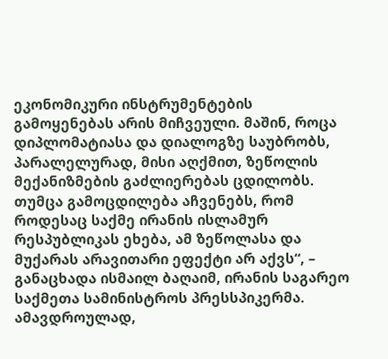ეკონომიკური ინსტრუმენტების გამოყენებას არის მიჩვეული. მაშინ, როცა დიპლომატიასა და დიალოგზე საუბრობს, პარალელურად, მისი აღქმით, ზეწოლის მექანიზმების გაძლიერებას ცდილობს. თუმცა გამოცდილება აჩვენებს, რომ როდესაც საქმე ირანის ისლამურ რესპუბლიკას ეხება, ამ ზეწოლასა და მუქარას არავითარი ეფექტი არ აქვს“, – განაცხადა ისმაილ ბაღაიმ, ირანის საგარეო საქმეთა სამინისტროს პრესსპიკერმა.
ამავდროულად,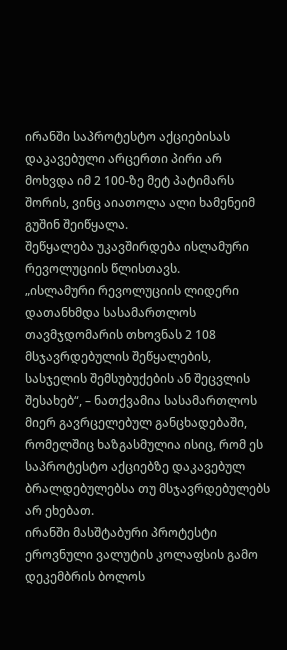ირანში საპროტესტო აქციებისას დაკავებული არცერთი პირი არ მოხვდა იმ 2 100-ზე მეტ პატიმარს შორის, ვინც აიათოლა ალი ხამენეიმ გუშინ შეიწყალა.
შეწყალება უკავშირდება ისლამური რევოლუციის წლისთავს.
„ისლამური რევოლუციის ლიდერი დათანხმდა სასამართლოს თავმჯდომარის თხოვნას 2 108 მსჯავრდებულის შეწყალების, სასჯელის შემსუბუქების ან შეცვლის შესახებ“, – ნათქვამია სასამართლოს მიერ გავრცელებულ განცხადებაში, რომელშიც ხაზგასმულია ისიც, რომ ეს საპროტესტო აქციებზე დაკავებულ ბრალდებულებსა თუ მსჯავრდებულებს არ ეხებათ.
ირანში მასშტაბური პროტესტი ეროვნული ვალუტის კოლაფსის გამო დეკემბრის ბოლოს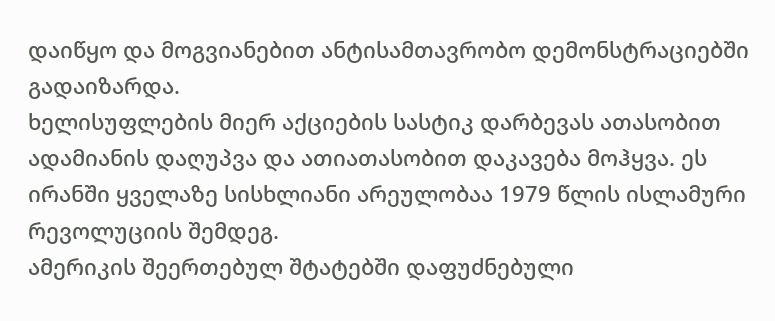დაიწყო და მოგვიანებით ანტისამთავრობო დემონსტრაციებში გადაიზარდა.
ხელისუფლების მიერ აქციების სასტიკ დარბევას ათასობით ადამიანის დაღუპვა და ათიათასობით დაკავება მოჰყვა. ეს ირანში ყველაზე სისხლიანი არეულობაა 1979 წლის ისლამური რევოლუციის შემდეგ.
ამერიკის შეერთებულ შტატებში დაფუძნებული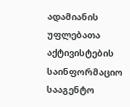ადამიანის უფლებათა აქტივისტების საინფორმაციო სააგენტო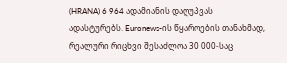(HRANA) 6 964 ადამიანის დაღუპვას ადასტურებს. Euronews-ის წყაროების თანახმად, რეალური რიცხვი შესაძლოა 30 000-საც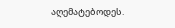აღემატებოდეს.